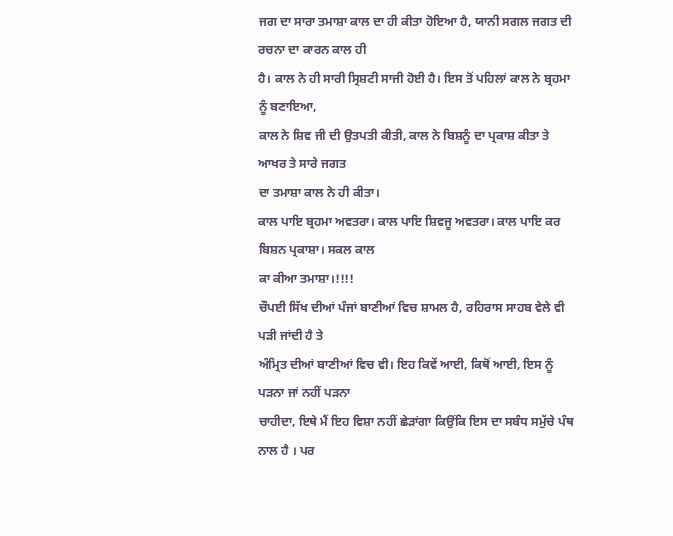ਜਗ ਦਾ ਸਾਰਾ ਤਮਾਸ਼ਾ ਕਾਲ ਦਾ ਹੀ ਕੀਤਾ ਹੋਇਆ ਹੈ, ਯਾਨੀ ਸਗਲ ਜਗਤ ਦੀ ਰਚਨਾ ਦਾ ਕਾਰਨ ਕਾਲ ਹੀ
ਹੈ। ਕਾਲ ਨੇ ਹੀ ਸਾਰੀ ਸ੍ਰਿਸ਼ਟੀ ਸਾਜੀ ਹੋਈ ਹੈ। ਇਸ ਤੋਂ ਪਹਿਲਾਂ ਕਾਲ ਨੇ ਬ੍ਰਹਮਾ ਨੂੰ ਬਣਾਇਆ,
ਕਾਲ ਨੇ ਸ਼ਿਵ ਜੀ ਦੀ ਉਤਪਤੀ ਕੀਤੀ, ਕਾਲ ਨੇ ਬਿਸ਼ਨੂੰ ਦਾ ਪ੍ਰਕਾਸ਼ ਕੀਤਾ ਤੇ ਆਖਰ ਤੇ ਸਾਰੇ ਜਗਤ
ਦਾ ਤਮਾਸ਼ਾ ਕਾਲ ਨੇ ਹੀ ਕੀਤਾ।
ਕਾਲ ਪਾਇ ਬ੍ਰਹਮਾ ਅਵਤਰਾ। ਕਾਲ ਪਾਇ ਸ਼ਿਵਜੂ ਅਵਤਰਾ। ਕਾਲ ਪਾਇ ਕਰ ਬਿਸ਼ਨ ਪ੍ਰਕਾਸ਼ਾ। ਸਕਲ ਕਾਲ
ਕਾ ਕੀਆ ਤਮਾਸ਼ਾ।!!!!
ਚੌਪਈ ਸਿੱਖ ਦੀਆਂ ਪੰਜਾਂ ਬਾਣੀਆਂ ਵਿਚ ਸ਼ਾਮਲ ਹੈ, ਰਹਿਰਾਸ ਸਾਹਬ ਵੇਲੇ ਵੀ ਪੜੀ ਜਾਂਦੀ ਹੈ ਤੇ
ਅੰਮ੍ਰਿਤ ਦੀਆਂ ਬਾਣੀਆਂ ਵਿਚ ਵੀ। ਇਹ ਕਿਵੇਂ ਆਈ, ਕਿਥੋਂ ਆਈ, ਇਸ ਨੂੰ ਪੜਨਾ ਜਾਂ ਨਹੀਂ ਪੜਨਾ
ਚਾਹੀਦਾ, ਇਥੇ ਮੈਂ ਇਹ ਵਿਸ਼ਾ ਨਹੀਂ ਛੇੜਾਂਗਾ ਕਿਉਂਕਿ ਇਸ ਦਾ ਸਬੰਧ ਸਮੁੱਚੇ ਪੰਥ ਨਾਲ ਹੈ । ਪਰ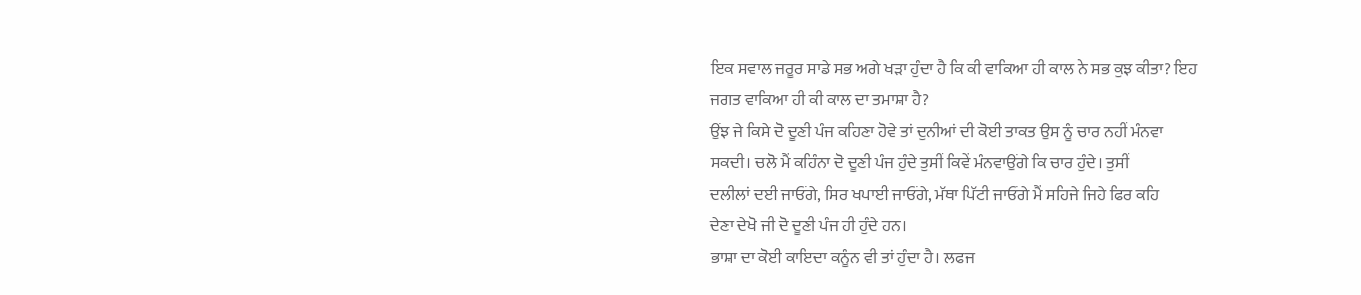ਇਕ ਸਵਾਲ ਜਰੂਰ ਸਾਡੇ ਸਭ ਅਗੇ ਖੜਾ ਹੁੰਦਾ ਹੈ ਕਿ ਕੀ ਵਾਕਿਆ ਹੀ ਕਾਲ ਨੇ ਸਭ ਕੁਝ ਕੀਤਾ? ਇਹ
ਜਗਤ ਵਾਕਿਆ ਹੀ ਕੀ ਕਾਲ ਦਾ ਤਮਾਸ਼ਾ ਹੈ?
ਉਂਝ ਜੇ ਕਿਸੇ ਦੋ ਦੂਣੀ ਪੰਜ ਕਹਿਣਾ ਹੋਵੇ ਤਾਂ ਦੁਨੀਆਂ ਦੀ ਕੋਈ ਤਾਕਤ ਉਸ ਨੂੰ ਚਾਰ ਨਹੀਂ ਮੰਨਵਾ
ਸਕਦੀ। ਚਲੋ ਮੈਂ ਕਹਿੰਨਾ ਦੋ ਦੂਣੀ ਪੰਜ ਹੁੰਦੇ ਤੁਸੀਂ ਕਿਵੇਂ ਮੰਨਵਾਉਂਗੇ ਕਿ ਚਾਰ ਹੁੰਦੇ। ਤੁਸੀਂ
ਦਲੀਲਾਂ ਦਈ ਜਾਓਂਗੇ, ਸਿਰ ਖਪਾਈ ਜਾਓਂਗੇ, ਮੱਥਾ ਪਿੱਟੀ ਜਾਓਂਗੇ ਮੈਂ ਸਹਿਜੇ ਜਿਹੇ ਫਿਰ ਕਹਿ
ਦੇਣਾ ਦੇਖੋ ਜੀ ਦੋ ਦੂਣੀ ਪੰਜ ਹੀ ਹੁੰਦੇ ਹਨ।
ਭਾਸ਼ਾ ਦਾ ਕੋਈ ਕਾਇਦਾ ਕਨੂੰਨ ਵੀ ਤਾਂ ਹੁੰਦਾ ਹੈ। ਲਫਜ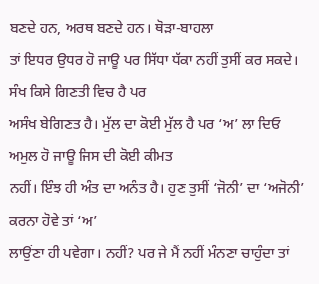ਬਣਦੇ ਹਨ, ਅਰਥ ਬਣਦੇ ਹਨ। ਥੋੜਾ-ਬਾਹਲਾ
ਤਾਂ ਇਧਰ ਉਧਰ ਹੋ ਜਾਊ ਪਰ ਸਿੱਧਾ ਧੱਕਾ ਨਹੀਂ ਤੁਸੀਂ ਕਰ ਸਕਦੇ। ਸੰਖ ਕਿਸੇ ਗਿਣਤੀ ਵਿਚ ਹੈ ਪਰ
ਅਸੰਖ ਬੇਗਿਣਤ ਹੈ। ਮੁੱਲ ਦਾ ਕੋਈ ਮੁੱਲ ਹੈ ਪਰ ‘ਅ’ ਲਾ ਦਿਓ ਅਮੁਲ ਹੋ ਜਾਊ ਜਿਸ ਦੀ ਕੋਈ ਕੀਮਤ
ਨਹੀਂ। ਇੰਝ ਹੀ ਅੰਤ ਦਾ ਅਨੰਤ ਹੈ। ਹੁਣ ਤੁਸੀਂ ‘ਜੋਨੀ’ ਦਾ ‘ਅਜੋਨੀ’ ਕਰਨਾ ਹੋਵੇ ਤਾਂ ‘ਅ’
ਲਾਉਂਣਾ ਹੀ ਪਵੇਗਾ। ਨਹੀਂ? ਪਰ ਜੇ ਮੈਂ ਨਹੀਂ ਮੰਨਣਾ ਚਾਹੁੰਦਾ ਤਾਂ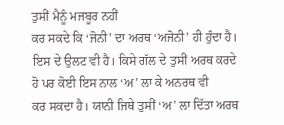ਤੁਸੀਂ ਮੈਨੂੰ ਮਜਬੂਰ ਨਹੀਂ
ਕਰ ਸਕਦੇ ਕਿ ‘ਜੋਨੀ’ ਦਾ ਅਰਥ ‘ਅਜੋਨੀ’ ਹੀ ਹੁੰਦਾ ਹੈ।
ਇਸ ਦੇ ਉਲਟ ਵੀ ਹੈ। ਕਿਸੇ ਗੱਲ ਦੇ ਤੁਸੀਂ ਅਰਥ ਕਰਦੇ ਹੋ ਪਰ ਕੋਈ ਇਸ ਨਾਲ ‘ਅ’ ਲਾ ਕੇ ਅਨਰਥ ਵੀ
ਕਰ ਸਕਦਾ ਹੈ। ਯਾਨੀ ਜਿਥੇ ਤੁਸੀਂ ‘ਅ’ ਲਾ ਦਿੱਤਾ ਅਰਥ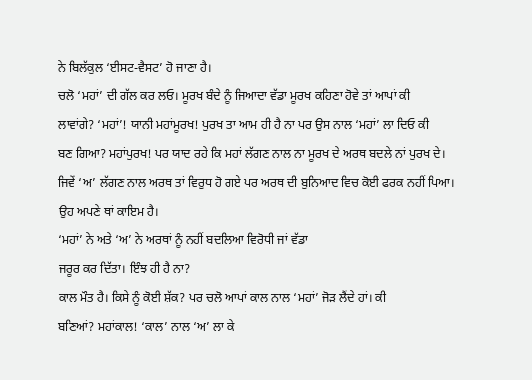ਨੇ ਬਿਲੱਕੁਲ ‘ਈਸਟ-ਵੈਸਟ’ ਹੋ ਜਾਣਾ ਹੈ।
ਚਲੋ ‘ਮਹਾਂ’ ਦੀ ਗੱਲ ਕਰ ਲਓ। ਮੂਰਖ ਬੰਦੇ ਨੂੰ ਜਿਆਦਾ ਵੱਡਾ ਮੂਰਖ ਕਹਿਣਾ ਹੋਵੇ ਤਾਂ ਆਪਾਂ ਕੀ
ਲਾਵਾਂਗੇ? ‘ਮਹਾਂ’! ਯਾਨੀ ਮਹਾਂਮੂਰਖ! ਪੁਰਖ ਤਾ ਆਮ ਹੀ ਹੈ ਨਾ ਪਰ ਉਸ ਨਾਲ ‘ਮਹਾਂ’ ਲਾ ਦਿਓ ਕੀ
ਬਣ ਗਿਆ? ਮਹਾਂਪੁਰਖ! ਪਰ ਯਾਦ ਰਹੇ ਕਿ ਮਹਾਂ ਲੱਗਣ ਨਾਲ ਨਾ ਮੂਰਖ ਦੇ ਅਰਥ ਬਦਲੇ ਨਾਂ ਪੁਰਖ ਦੇ।
ਜਿਵੇਂ ‘ਅ’ ਲੱਗਣ ਨਾਲ ਅਰਥ ਤਾਂ ਵਿਰੁਧ ਹੋ ਗਏ ਪਰ ਅਰਥ ਦੀ ਬੁਨਿਆਦ ਵਿਚ ਕੋਈ ਫਰਕ ਨਹੀਂ ਪਿਆ।
ਉਹ ਅਪਣੇ ਥਾਂ ਕਾਇਮ ਹੈ।
‘ਮਹਾਂ’ ਨੇ ਅਤੇ ‘ਅ’ ਨੇ ਅਰਥਾਂ ਨੂੰ ਨਹੀਂ ਬਦਲਿਆ ਵਿਰੋਧੀ ਜਾਂ ਵੱਡਾ
ਜਰੂਰ ਕਰ ਦਿੱਤਾ। ਇੰਝ ਹੀ ਹੈ ਨਾ?
ਕਾਲ ਮੌਤ ਹੈ। ਕਿਸੇ ਨੂੰ ਕੋਈ ਸ਼ੱਕ? ਪਰ ਚਲੋ ਆਪਾਂ ਕਾਲ ਨਾਲ ‘ਮਹਾਂ’ ਜੋੜ ਲੈਂਦੇ ਹਾਂ। ਕੀ
ਬਣਿਆਂ? ਮਹਾਂਕਾਲ! ‘ਕਾਲ’ ਨਾਲ ‘ਅ’ ਲਾ ਕੇ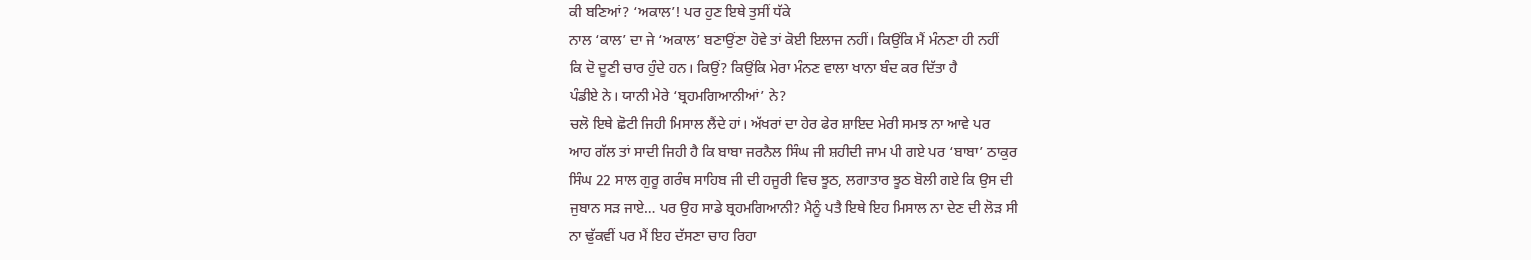ਕੀ ਬਣਿਆਂ? ‘ਅਕਾਲ’! ਪਰ ਹੁਣ ਇਥੇ ਤੁਸੀਂ ਧੱਕੇ
ਨਾਲ ‘ਕਾਲ’ ਦਾ ਜੇ ‘ਅਕਾਲ’ ਬਣਾਉਂਣਾ ਹੋਵੇ ਤਾਂ ਕੋਈ ਇਲਾਜ ਨਹੀਂ। ਕਿਉਂਕਿ ਮੈਂ ਮੰਨਣਾ ਹੀ ਨਹੀਂ
ਕਿ ਦੋ ਦੂਣੀ ਚਾਰ ਹੁੰਦੇ ਹਨ। ਕਿਉਂ? ਕਿਉਂਕਿ ਮੇਰਾ ਮੰਨਣ ਵਾਲਾ ਖਾਨਾ ਬੰਦ ਕਰ ਦਿੱਤਾ ਹੈ
ਪੰਡੀਏ ਨੇ। ਯਾਨੀ ਮੇਰੇ ‘ਬ੍ਰਹਮਗਿਆਨੀਆਂ’ ਨੇ?
ਚਲੋ ਇਥੇ ਛੋਟੀ ਜਿਹੀ ਮਿਸਾਲ ਲੈਂਦੇ ਹਾਂ। ਅੱਖਰਾਂ ਦਾ ਹੇਰ ਫੇਰ ਸ਼ਾਇਦ ਮੇਰੀ ਸਮਝ ਨਾ ਆਵੇ ਪਰ
ਆਹ ਗੱਲ ਤਾਂ ਸਾਦੀ ਜਿਹੀ ਹੈ ਕਿ ਬਾਬਾ ਜਰਨੈਲ ਸਿੰਘ ਜੀ ਸ਼ਹੀਦੀ ਜਾਮ ਪੀ ਗਏ ਪਰ ‘ਬਾਬਾ’ ਠਾਕੁਰ
ਸਿੰਘ 22 ਸਾਲ ਗੁਰੂ ਗਰੰਥ ਸਾਹਿਬ ਜੀ ਦੀ ਹਜੂਰੀ ਵਿਚ ਝੂਠ, ਲਗਾਤਾਰ ਝੂਠ ਬੋਲੀ ਗਏ ਕਿ ਉਸ ਦੀ
ਜੁਬਾਨ ਸੜ ਜਾਏ… ਪਰ ਉਹ ਸਾਡੇ ਬ੍ਰਹਮਗਿਆਨੀ? ਮੈਨੂੰ ਪਤੈ ਇਥੇ ਇਹ ਮਿਸਾਲ ਨਾ ਦੇਣ ਦੀ ਲੋੜ ਸੀ
ਨਾ ਢੁੱਕਵੀਂ ਪਰ ਮੈਂ ਇਹ ਦੱਸਣਾ ਚਾਹ ਰਿਹਾ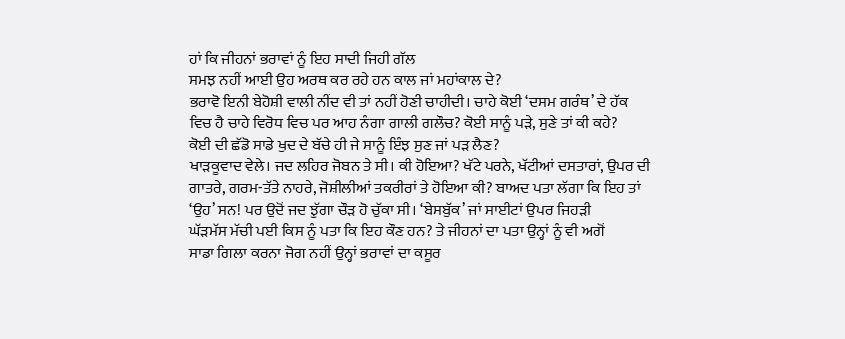ਹਾਂ ਕਿ ਜੀਹਨਾਂ ਭਰਾਵਾਂ ਨੂੰ ਇਹ ਸਾਦੀ ਜਿਹੀ ਗੱਲ
ਸਮਝ ਨਹੀਂ ਆਈ ਉਹ ਅਰਥ ਕਰ ਰਹੇ ਹਨ ਕਾਲ ਜਾਂ ਮਹਾਂਕਾਲ ਦੇ?
ਭਰਾਵੋ ਇਨੀ ਬੇਹੋਸ਼ੀ ਵਾਲੀ ਨੀਂਦ ਵੀ ਤਾਂ ਨਹੀਂ ਹੋਣੀ ਚਾਹੀਦੀ। ਚਾਹੇ ਕੋਈ ‘ਦਸਮ ਗਰੰਥ’ ਦੇ ਹੱਕ
ਵਿਚ ਹੈ ਚਾਹੇ ਵਿਰੋਧ ਵਿਚ ਪਰ ਆਹ ਨੰਗਾ ਗਾਲੀ ਗਲੌਚ? ਕੋਈ ਸਾਨੂੰ ਪੜੇ, ਸੁਣੇ ਤਾਂ ਕੀ ਕਹੇ?
ਕੋਈ ਦੀ ਛੱਡੋ ਸਾਡੇ ਖੁਦ ਦੇ ਬੱਚੇ ਹੀ ਜੇ ਸਾਨੂੰ ਇੰਝ ਸੁਣ ਜਾਂ ਪੜ ਲੈਣ?
ਖਾੜਕੂਵਾਦ ਵੇਲੇ। ਜਦ ਲਹਿਰ ਜੋਬਨ ਤੇ ਸੀ। ਕੀ ਹੋਇਆ? ਖੱਟੇ ਪਰਨੇ, ਖੱਟੀਆਂ ਦਸਤਾਰਾਂ, ਉਪਰ ਦੀ
ਗਾਤਰੇ, ਗਰਮ-ਤੱਤੇ ਨਾਹਰੇ, ਜੋਸ਼ੀਲੀਆਂ ਤਕਰੀਰਾਂ ਤੇ ਹੋਇਆ ਕੀ? ਬਾਅਦ ਪਤਾ ਲੱਗਾ ਕਿ ਇਹ ਤਾਂ
‘ਉਹ’ ਸਨ! ਪਰ ਉਦੋਂ ਜਦ ਝੁੱਗਾ ਚੌੜ ਹੋ ਚੁੱਕਾ ਸੀ। ‘ਬੇਸਬੁੱਕ’ ਜਾਂ ਸਾਈਟਾਂ ਉਪਰ ਜਿਹੜੀ
ਘੱੜਮੱਸ ਮੱਚੀ ਪਈ ਕਿਸ ਨੂੰ ਪਤਾ ਕਿ ਇਹ ਕੌਣ ਹਨ? ਤੇ ਜੀਹਨਾਂ ਦਾ ਪਤਾ ਉਨ੍ਹਾਂ ਨੂੰ ਵੀ ਅਗੋਂ
ਸਾਡਾ ਗਿਲਾ ਕਰਨਾ ਜੋਗ ਨਹੀਂ ਉਨ੍ਹਾਂ ਭਰਾਵਾਂ ਦਾ ਕਸੂਰ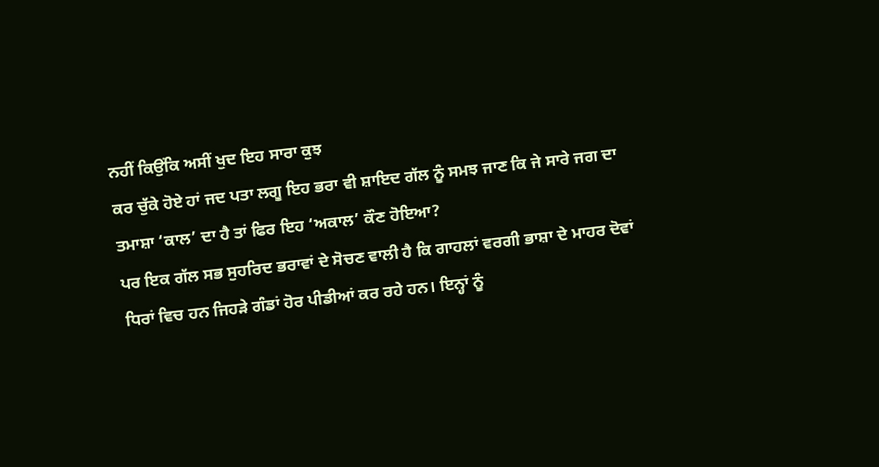ਨਹੀਂ ਕਿਉਂਕਿ ਅਸੀਂ ਖੁਦ ਇਹ ਸਾਰਾ ਕੁਝ
ਕਰ ਚੁੱਕੇ ਹੋਏ ਹਾਂ ਜਦ ਪਤਾ ਲਗੂ ਇਹ ਭਰਾ ਵੀ ਸ਼ਾਇਦ ਗੱਲ ਨੂੰ ਸਮਝ ਜਾਣ ਕਿ ਜੇ ਸਾਰੇ ਜਗ ਦਾ
ਤਮਾਸ਼ਾ ‘ਕਾਲ’ ਦਾ ਹੈ ਤਾਂ ਫਿਰ ਇਹ ‘ਅਕਾਲ’ ਕੌਣ ਹੋਇਆ?
ਪਰ ਇਕ ਗੱਲ ਸਭ ਸੁਹਰਿਦ ਭਰਾਵਾਂ ਦੇ ਸੋਚਣ ਵਾਲੀ ਹੈ ਕਿ ਗਾਹਲਾਂ ਵਰਗੀ ਭਾਸ਼ਾ ਦੇ ਮਾਹਰ ਦੋਵਾਂ
ਧਿਰਾਂ ਵਿਚ ਹਨ ਜਿਹੜੇ ਗੰਡਾਂ ਹੋਰ ਪੀਡੀਆਂ ਕਰ ਰਹੇ ਹਨ। ਇਨ੍ਹਾਂ ਨੂੰ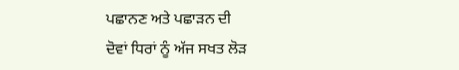ਪਛਾਨਣ ਅਤੇ ਪਛਾੜਨ ਦੀ
ਦੋਵਾਂ ਧਿਰਾਂ ਨੂੰ ਅੱਜ ਸਖਤ ਲੋੜ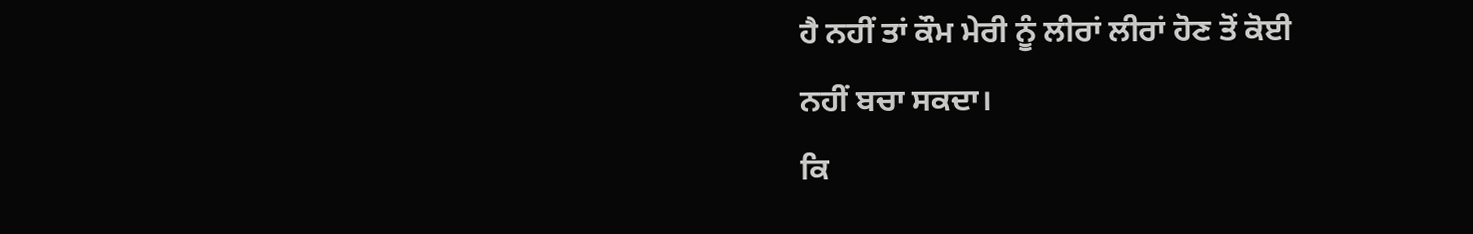ਹੈ ਨਹੀਂ ਤਾਂ ਕੌਮ ਮੇਰੀ ਨੂੰ ਲੀਰਾਂ ਲੀਰਾਂ ਹੋਣ ਤੋਂ ਕੋਈ
ਨਹੀਂ ਬਚਾ ਸਕਦਾ।
ਕਿ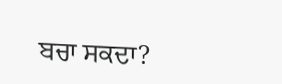ਬਚਾ ਸਕਦਾ?